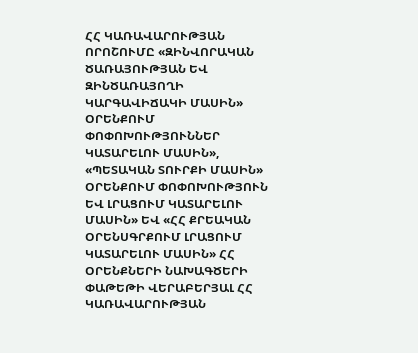ՀՀ ԿԱՌԱՎԱՐՈՒԹՅԱՆ ՈՐՈՇՈՒՄԸ «ԶԻՆՎՈՐԱԿԱՆ ԾԱՌԱՅՈՒԹՅԱՆ ԵՎ ԶԻՆԾԱՌԱՅՈՂԻ ԿԱՐԳԱՎԻՃԱԿԻ ՄԱՍԻՆ» ՕՐԵՆՔՈՒՄ ՓՈՓՈԽՈՒԹՅՈՒՆՆԵՐ ԿԱՏԱՐԵԼՈՒ ՄԱՍԻՆ», «ՊԵՏԱԿԱՆ ՏՈՒՐՔԻ ՄԱՍԻՆ» ՕՐԵՆՔՈՒՄ ՓՈՓՈԽՈՒԹՅՈՒՆ ԵՎ ԼՐԱՑՈՒՄ ԿԱՏԱՐԵԼՈՒ ՄԱՍԻՆ» ԵՎ «ՀՀ ՔՐԵԱԿԱՆ ՕՐԵՆՍԳՐՔՈՒՄ ԼՐԱՑՈՒՄ ԿԱՏԱՐԵԼՈՒ ՄԱՍԻՆ» ՀՀ ՕՐԵՆՔՆԵՐԻ ՆԱԽԱԳԾԵՐԻ ՓԱԹԵԹԻ ՎԵՐԱԲԵՐՅԱԼ ՀՀ ԿԱՌԱՎԱՐՈՒԹՅԱՆ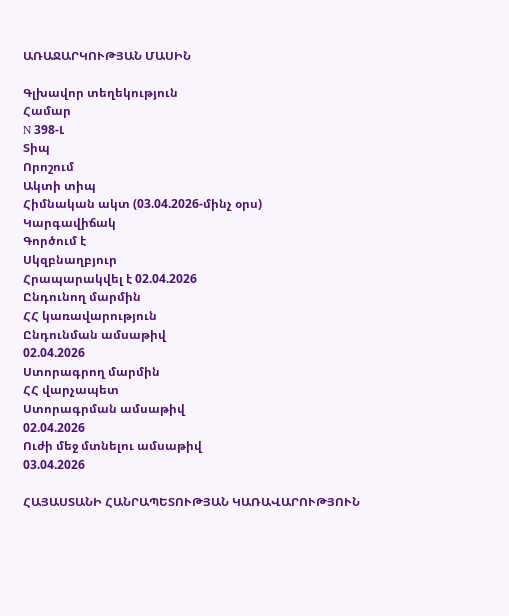ԱՌԱՋԱՐԿՈՒԹՅԱՆ ՄԱՍԻՆ

Գլխավոր տեղեկություն
Համար
N 398-Լ
Տիպ
Որոշում
Ակտի տիպ
Հիմնական ակտ (03.04.2026-մինչ օրս)
Կարգավիճակ
Գործում է
Սկզբնաղբյուր
Հրապարակվել է 02.04.2026
Ընդունող մարմին
ՀՀ կառավարություն
Ընդունման ամսաթիվ
02.04.2026
Ստորագրող մարմին
ՀՀ վարչապետ
Ստորագրման ամսաթիվ
02.04.2026
Ուժի մեջ մտնելու ամսաթիվ
03.04.2026

ՀԱՅԱՍՏԱՆԻ ՀԱՆՐԱՊԵՏՈՒԹՅԱՆ ԿԱՌԱՎԱՐՈՒԹՅՈՒՆ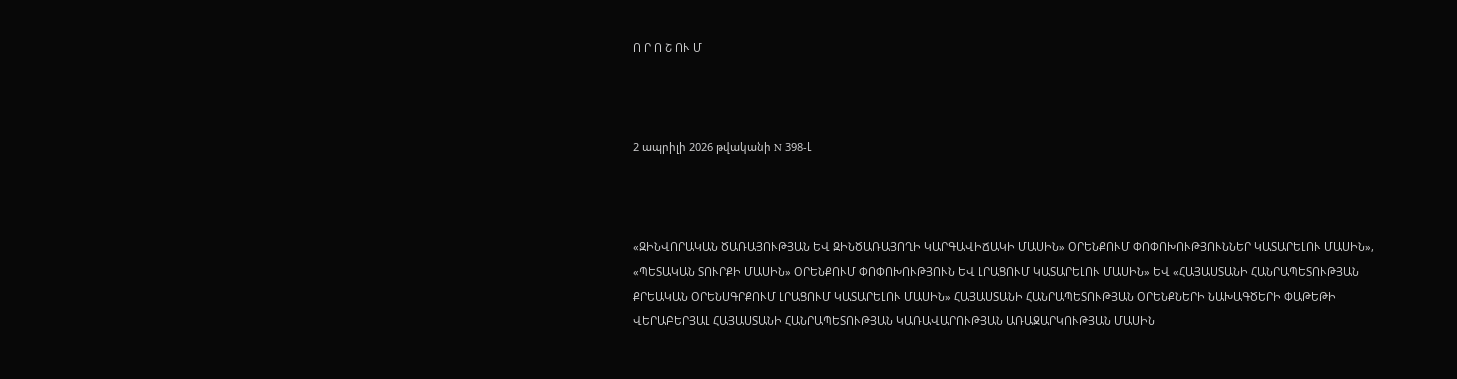Ո Ր Ո Շ ՈՒ Մ



2 ապրիլի 2026 թվականի N 398-Լ



«ԶԻՆՎՈՐԱԿԱՆ ԾԱՌԱՅՈՒԹՅԱՆ ԵՎ ԶԻՆԾԱՌԱՅՈՂԻ ԿԱՐԳԱՎԻՃԱԿԻ ՄԱՍԻՆ» ՕՐԵՆՔՈՒՄ ՓՈՓՈԽՈՒԹՅՈՒՆՆԵՐ ԿԱՏԱՐԵԼՈՒ ՄԱՍԻՆ», «ՊԵՏԱԿԱՆ ՏՈՒՐՔԻ ՄԱՍԻՆ» ՕՐԵՆՔՈՒՄ ՓՈՓՈԽՈՒԹՅՈՒՆ ԵՎ ԼՐԱՑՈՒՄ ԿԱՏԱՐԵԼՈՒ ՄԱՍԻՆ» ԵՎ «ՀԱՅԱՍՏԱՆԻ ՀԱՆՐԱՊԵՏՈՒԹՅԱՆ ՔՐԵԱԿԱՆ ՕՐԵՆՍԳՐՔՈՒՄ ԼՐԱՑՈՒՄ ԿԱՏԱՐԵԼՈՒ ՄԱՍԻՆ» ՀԱՅԱՍՏԱՆԻ ՀԱՆՐԱՊԵՏՈՒԹՅԱՆ ՕՐԵՆՔՆԵՐԻ ՆԱԽԱԳԾԵՐԻ ՓԱԹԵԹԻ ՎԵՐԱԲԵՐՅԱԼ ՀԱՅԱՍՏԱՆԻ ՀԱՆՐԱՊԵՏՈՒԹՅԱՆ ԿԱՌԱՎԱՐՈՒԹՅԱՆ ԱՌԱՋԱՐԿՈՒԹՅԱՆ ՄԱՍԻՆ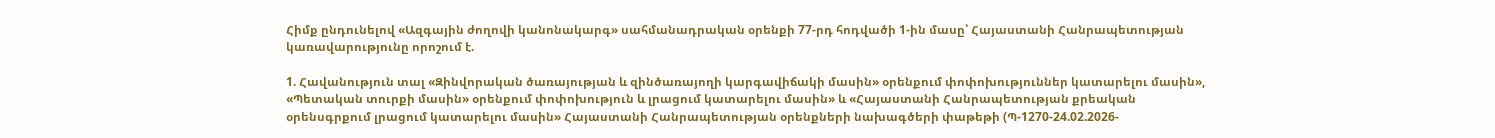Հիմք ընդունելով «Ազգային ժողովի կանոնակարգ» սահմանադրական օրենքի 77-րդ հոդվածի 1-ին մասը՝ Հայաստանի Հանրապետության կառավարությունը որոշում է.

1. Հավանություն տալ «Զինվորական ծառայության և զինծառայողի կարգավիճակի մասին» օրենքում փոփոխություններ կատարելու մասին», «Պետական տուրքի մասին» օրենքում փոփոխություն և լրացում կատարելու մասին» և «Հայաստանի Հանրապետության քրեական օրենսգրքում լրացում կատարելու մասին» Հայաստանի Հանրապետության օրենքների նախագծերի փաթեթի (Պ-1270-24.02.2026-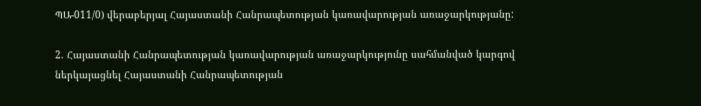ՊԱ-011/0) վերաբերյալ Հայաստանի Հանրապետության կառավարության առաջարկությանը:

2. Հայաստանի Հանրապետության կառավարության առաջարկությունը սահմանված կարգով ներկայացնել Հայաստանի Հանրապետության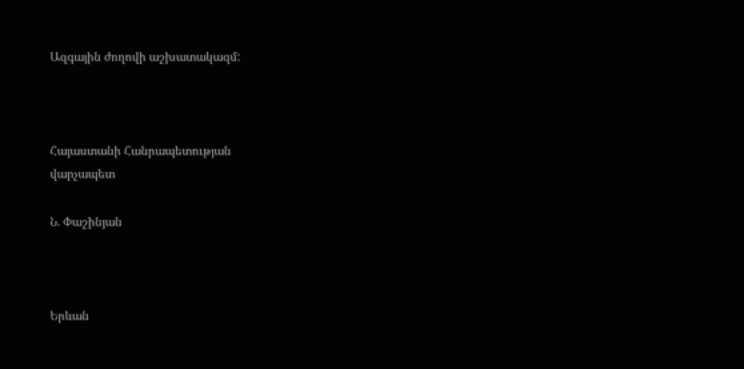Ազգային ժողովի աշխատակազմ:



Հայաստանի Հանրապետության
վարչապետ

Ն. Փաշինյան



Երևան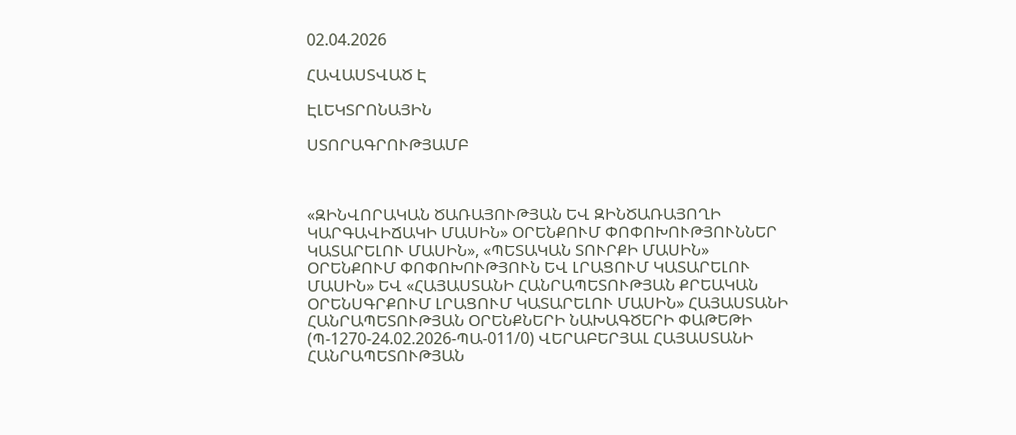02.04.2026

ՀԱՎԱՍՏՎԱԾ Է

ԷԼԵԿՏՐՈՆԱՅԻՆ

ՍՏՈՐԱԳՐՈՒԹՅԱՄԲ



«ԶԻՆՎՈՐԱԿԱՆ ԾԱՌԱՅՈՒԹՅԱՆ ԵՎ ԶԻՆԾԱՌԱՅՈՂԻ ԿԱՐԳԱՎԻՃԱԿԻ ՄԱՍԻՆ» ՕՐԵՆՔՈՒՄ ՓՈՓՈԽՈՒԹՅՈՒՆՆԵՐ ԿԱՏԱՐԵԼՈՒ ՄԱՍԻՆ», «ՊԵՏԱԿԱՆ ՏՈՒՐՔԻ ՄԱՍԻՆ» ՕՐԵՆՔՈՒՄ ՓՈՓՈԽՈՒԹՅՈՒՆ ԵՎ ԼՐԱՑՈՒՄ ԿԱՏԱՐԵԼՈՒ ՄԱՍԻՆ» ԵՎ «ՀԱՅԱՍՏԱՆԻ ՀԱՆՐԱՊԵՏՈՒԹՅԱՆ ՔՐԵԱԿԱՆ ՕՐԵՆՍԳՐՔՈՒՄ ԼՐԱՑՈՒՄ ԿԱՏԱՐԵԼՈՒ ՄԱՍԻՆ» ՀԱՅԱՍՏԱՆԻ ՀԱՆՐԱՊԵՏՈՒԹՅԱՆ ՕՐԵՆՔՆԵՐԻ ՆԱԽԱԳԾԵՐԻ ՓԱԹԵԹԻ (Պ-1270-24.02.2026-ՊԱ-011/0) ՎԵՐԱԲԵՐՅԱԼ ՀԱՅԱՍՏԱՆԻ ՀԱՆՐԱՊԵՏՈՒԹՅԱՆ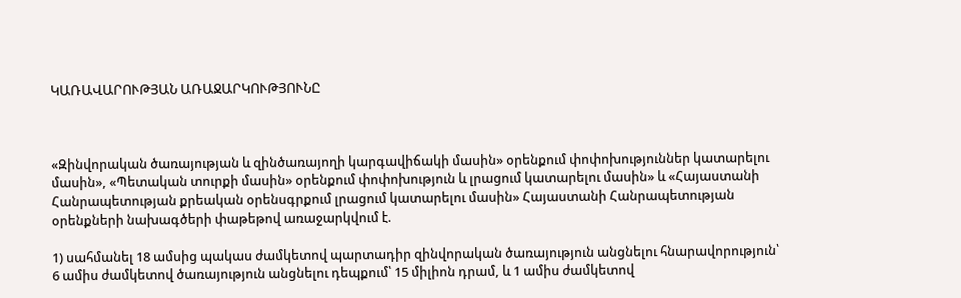ԿԱՌԱՎԱՐՈՒԹՅԱՆ ԱՌԱՋԱՐԿՈՒԹՅՈՒՆԸ



«Զինվորական ծառայության և զինծառայողի կարգավիճակի մասին» օրենքում փոփոխություններ կատարելու մասին», «Պետական տուրքի մասին» օրենքում փոփոխություն և լրացում կատարելու մասին» և «Հայաստանի Հանրապետության քրեական օրենսգրքում լրացում կատարելու մասին» Հայաստանի Հանրապետության օրենքների նախագծերի փաթեթով առաջարկվում է.

1) սահմանել 18 ամսից պակաս ժամկետով պարտադիր զինվորական ծառայություն անցնելու հնարավորություն՝ 6 ամիս ժամկետով ծառայություն անցնելու դեպքում՝ 15 միլիոն դրամ, և 1 ամիս ժամկետով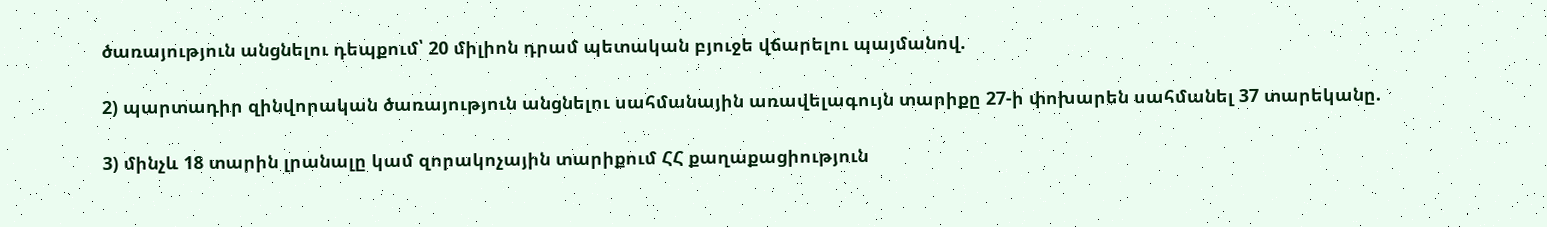ծառայություն անցնելու դեպքում՝ 20 միլիոն դրամ պետական բյուջե վճարելու պայմանով.

2) պարտադիր զինվորական ծառայություն անցնելու սահմանային առավելագույն տարիքը 27-ի փոխարեն սահմանել 37 տարեկանը.

3) մինչև 18 տարին լրանալը կամ զորակոչային տարիքում ՀՀ քաղաքացիություն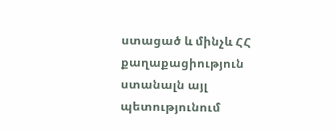ստացած և մինչև ՀՀ քաղաքացիություն ստանալն այլ պետությունում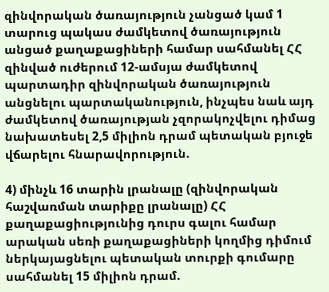զինվորական ծառայություն չանցած կամ 1 տարուց պակաս ժամկետով ծառայություն անցած քաղաքացիների համար սահմանել ՀՀ զինված ուժերում 12-ամսյա ժամկետով պարտադիր զինվորական ծառայություն անցնելու պարտականություն, ինչպես նաև այդ ժամկետով ծառայության չզորակոչվելու դիմաց նախատեսել 2,5 միլիոն դրամ պետական բյուջե վճարելու հնարավորություն.

4) մինչև 16 տարին լրանալը (զինվորական հաշվառման տարիքը լրանալը) ՀՀ քաղաքացիությունից դուրս գալու համար արական սեռի քաղաքացիների կողմից դիմում ներկայացնելու պետական տուրքի գումարը սահմանել 15 միլիոն դրամ.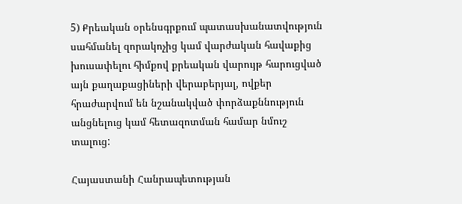5) Քրեական օրենսգրքում պատասխանատվություն սահմանել զորակոչից կամ վարժական հավաքից խուսափելու հիմքով քրեական վարույթ հարուցված այն քաղաքացիների վերաբերյալ, ովքեր հրաժարվում են նշանակված փորձաքննություն անցնելուց կամ հետազոտման համար նմուշ տալուց:

Հայաստանի Հանրապետության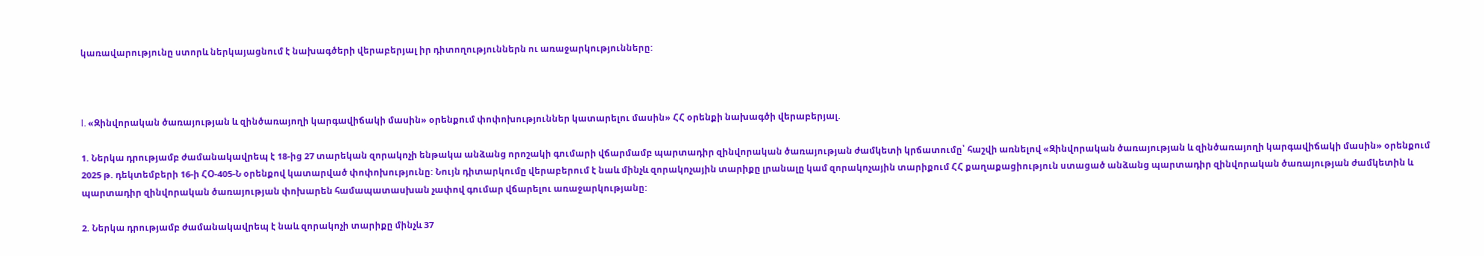կառավարությունը ստորև ներկայացնում է նախագծերի վերաբերյալ իր դիտողություններն ու առաջարկությունները:



I. «Զինվորական ծառայության և զինծառայողի կարգավիճակի մասին» օրենքում փոփոխություններ կատարելու մասին» ՀՀ օրենքի նախագծի վերաբերյալ.

1. Ներկա դրությամբ ժամանակավրեպ է 18-ից 27 տարեկան զորակոչի ենթակա անձանց որոշակի գումարի վճարմամբ պարտադիր զինվորական ծառայության ժամկետի կրճատումը՝ հաշվի առնելով «Զինվորական ծառայության և զինծառայողի կարգավիճակի մասին» օրենքում 2025 թ. դեկտեմբերի 16-ի ՀՕ-405-Ն օրենքով կատարված փոփոխությունը: Նույն դիտարկումը վերաբերում է նաև մինչև զորակոչային տարիքը լրանալը կամ զորակոչային տարիքում ՀՀ քաղաքացիություն ստացած անձանց պարտադիր զինվորական ծառայության ժամկետին և պարտադիր զինվորական ծառայության փոխարեն համապատասխան չափով գումար վճարելու առաջարկությանը:

2. Ներկա դրությամբ ժամանակավրեպ է նաև զորակոչի տարիքը մինչև 37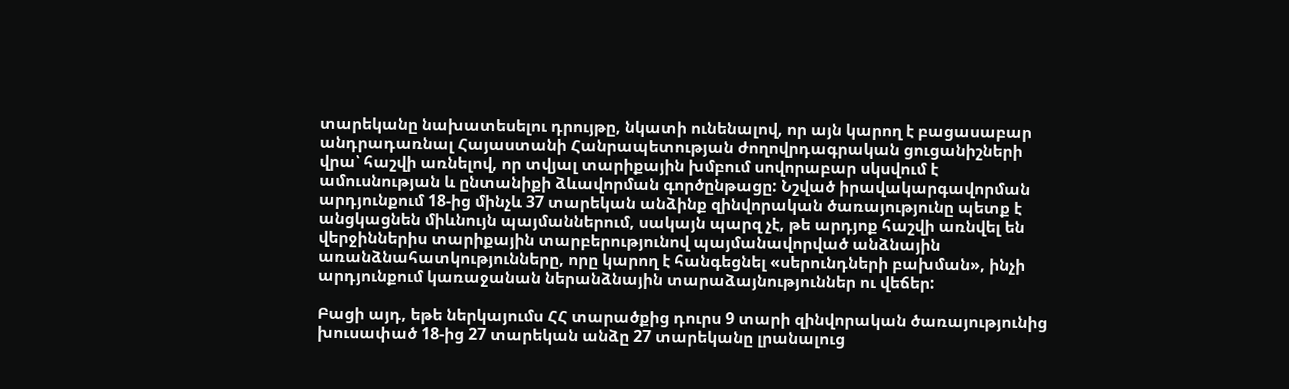տարեկանը նախատեսելու դրույթը, նկատի ունենալով, որ այն կարող է բացասաբար անդրադառնալ Հայաստանի Հանրապետության ժողովրդագրական ցուցանիշների վրա՝ հաշվի առնելով, որ տվյալ տարիքային խմբում սովորաբար սկսվում է ամուսնության և ընտանիքի ձևավորման գործընթացը: Նշված իրավակարգավորման արդյունքում 18-ից մինչև 37 տարեկան անձինք զինվորական ծառայությունը պետք է անցկացնեն միևնույն պայմաններում, սակայն պարզ չէ, թե արդյոք հաշվի առնվել են վերջիններիս տարիքային տարբերությունով պայմանավորված անձնային առանձնահատկությունները, որը կարող է հանգեցնել «սերունդների բախման», ինչի արդյունքում կառաջանան ներանձնային տարաձայնություններ ու վեճեր:

Բացի այդ, եթե ներկայումս ՀՀ տարածքից դուրս 9 տարի զինվորական ծառայությունից խուսափած 18-ից 27 տարեկան անձը 27 տարեկանը լրանալուց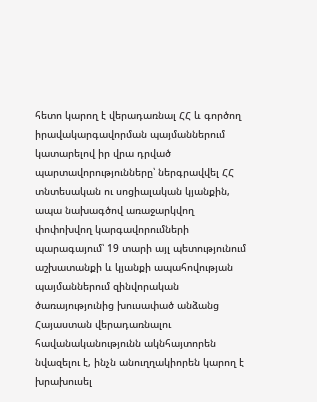հետո կարող է վերադառնալ ՀՀ և գործող իրավակարգավորման պայմաններում կատարելով իր վրա դրված պարտավորությունները՝ ներգրավվել ՀՀ տնտեսական ու սոցիալական կյանքին, ապա նախագծով առաջարկվող փոփոխվող կարգավորումների պարագայում՝ 19 տարի այլ պետությունում աշխատանքի և կյանքի ապահովության պայմաններում զինվորական ծառայությունից խուսափած անձանց Հայաստան վերադառնալու հավանականությունն ակնհայտորեն նվազելու է, ինչն անուղղակիորեն կարող է խրախուսել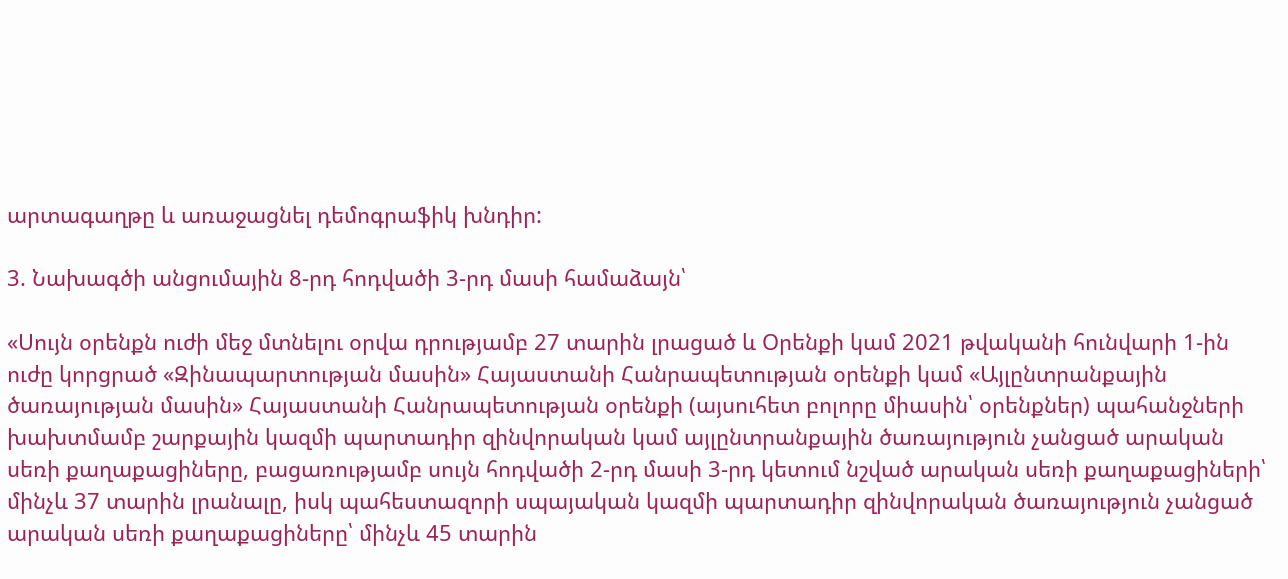արտագաղթը և առաջացնել դեմոգրաֆիկ խնդիր:

3. Նախագծի անցումային 8-րդ հոդվածի 3-րդ մասի համաձայն՝

«Սույն օրենքն ուժի մեջ մտնելու օրվա դրությամբ 27 տարին լրացած և Օրենքի կամ 2021 թվականի հունվարի 1-ին ուժը կորցրած «Զինապարտության մասին» Հայաստանի Հանրապետության օրենքի կամ «Այլընտրանքային ծառայության մասին» Հայաստանի Հանրապետության օրենքի (այսուհետ բոլորը միասին՝ օրենքներ) պահանջների խախտմամբ շարքային կազմի պարտադիր զինվորական կամ այլընտրանքային ծառայություն չանցած արական սեռի քաղաքացիները, բացառությամբ սույն հոդվածի 2-րդ մասի 3-րդ կետում նշված արական սեռի քաղաքացիների՝ մինչև 37 տարին լրանալը, իսկ պահեստազորի սպայական կազմի պարտադիր զինվորական ծառայություն չանցած արական սեռի քաղաքացիները՝ մինչև 45 տարին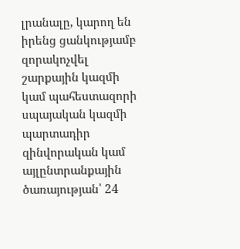լրանալը, կարող են իրենց ցանկությամբ զորակոչվել շարքային կազմի կամ պահեստազորի սպայական կազմի պարտադիր զինվորական կամ այլընտրանքային ծառայության՝ 24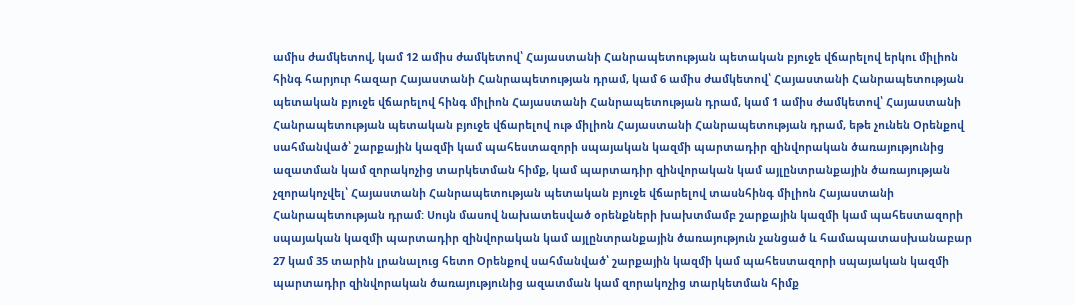ամիս ժամկետով, կամ 12 ամիս ժամկետով՝ Հայաստանի Հանրապետության պետական բյուջե վճարելով երկու միլիոն հինգ հարյուր հազար Հայաստանի Հանրապետության դրամ, կամ 6 ամիս ժամկետով՝ Հայաստանի Հանրապետության պետական բյուջե վճարելով հինգ միլիոն Հայաստանի Հանրապետության դրամ, կամ 1 ամիս ժամկետով՝ Հայաստանի Հանրապետության պետական բյուջե վճարելով ութ միլիոն Հայաստանի Հանրապետության դրամ, եթե չունեն Օրենքով սահմանված՝ շարքային կազմի կամ պահեստազորի սպայական կազմի պարտադիր զինվորական ծառայությունից ազատման կամ զորակոչից տարկետման հիմք, կամ պարտադիր զինվորական կամ այլընտրանքային ծառայության չզորակոչվել՝ Հայաստանի Հանրապետության պետական բյուջե վճարելով տասնհինգ միլիոն Հայաստանի Հանրապետության դրամ: Սույն մասով նախատեսված օրենքների խախտմամբ շարքային կազմի կամ պահեստազորի սպայական կազմի պարտադիր զինվորական կամ այլընտրանքային ծառայություն չանցած և համապատասխանաբար 27 կամ 35 տարին լրանալուց հետո Օրենքով սահմանված՝ շարքային կազմի կամ պահեստազորի սպայական կազմի պարտադիր զինվորական ծառայությունից ազատման կամ զորակոչից տարկետման հիմք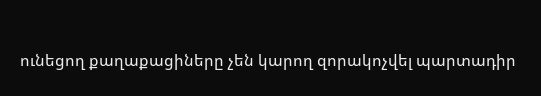ունեցող քաղաքացիները չեն կարող զորակոչվել պարտադիր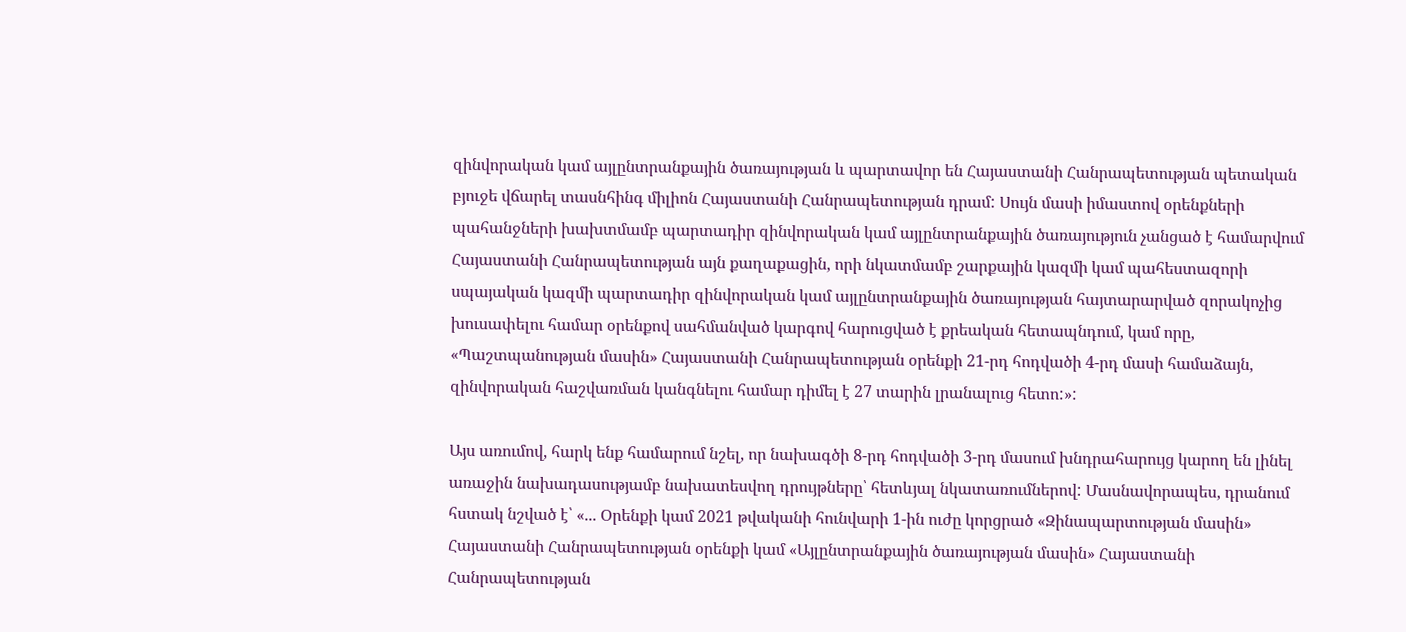զինվորական կամ այլընտրանքային ծառայության և պարտավոր են Հայաստանի Հանրապետության պետական բյուջե վճարել տասնհինգ միլիոն Հայաստանի Հանրապետության դրամ: Սույն մասի իմաստով օրենքների պահանջների խախտմամբ պարտադիր զինվորական կամ այլընտրանքային ծառայություն չանցած է համարվում Հայաստանի Հանրապետության այն քաղաքացին, որի նկատմամբ շարքային կազմի կամ պահեստազորի սպայական կազմի պարտադիր զինվորական կամ այլընտրանքային ծառայության հայտարարված զորակոչից խուսափելու համար օրենքով սահմանված կարգով հարուցված է քրեական հետապնդում, կամ որը, «Պաշտպանության մասին» Հայաստանի Հանրապետության օրենքի 21-րդ հոդվածի 4-րդ մասի համաձայն, զինվորական հաշվառման կանգնելու համար դիմել է 27 տարին լրանալուց հետո:»:

Այս առումով, հարկ ենք համարում նշել, որ նախագծի 8-րդ հոդվածի 3-րդ մասում խնդրահարույց կարող են լինել առաջին նախադասությամբ նախատեսվող դրույթները՝ հետևյալ նկատառումներով: Մասնավորապես, դրանում հստակ նշված է՝ «... Օրենքի կամ 2021 թվականի հունվարի 1-ին ուժը կորցրած «Զինապարտության մասին» Հայաստանի Հանրապետության օրենքի կամ «Այլընտրանքային ծառայության մասին» Հայաստանի Հանրապետության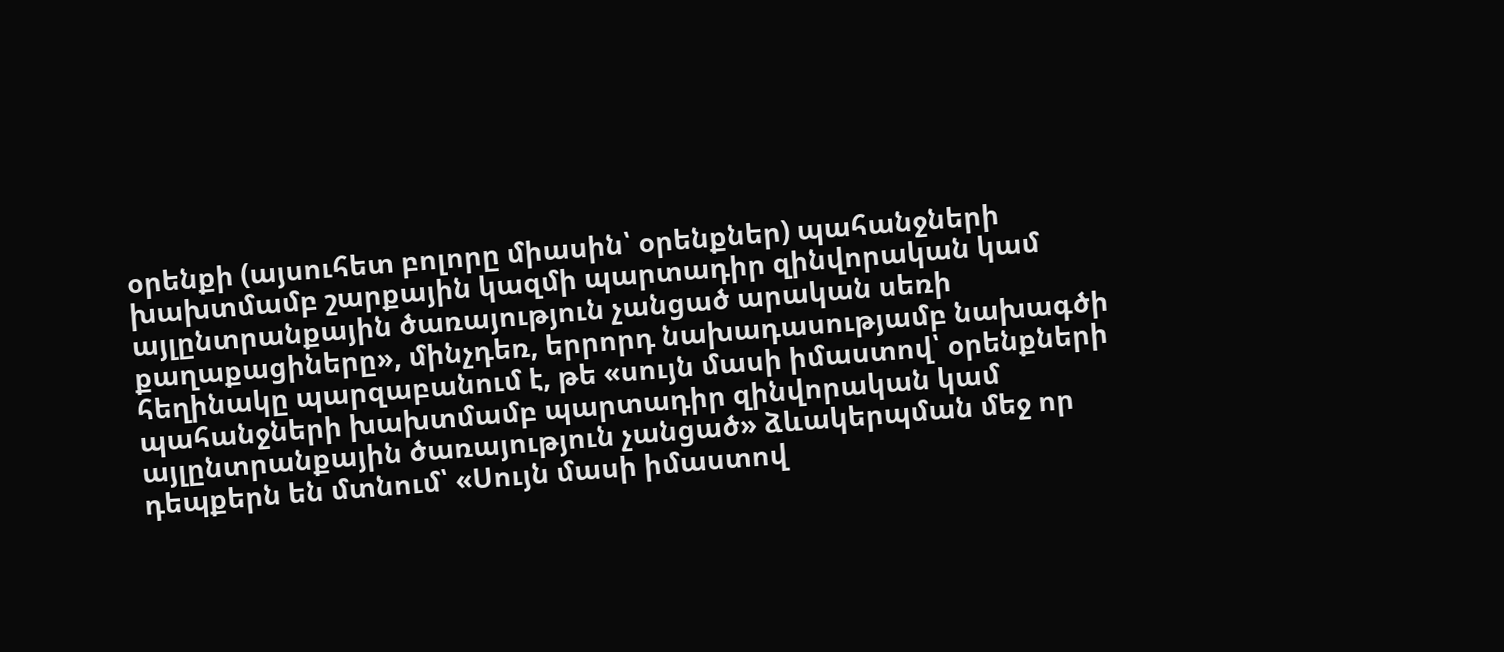օրենքի (այսուհետ բոլորը միասին՝ օրենքներ) պահանջների խախտմամբ շարքային կազմի պարտադիր զինվորական կամ այլընտրանքային ծառայություն չանցած արական սեռի քաղաքացիները», մինչդեռ, երրորդ նախադասությամբ նախագծի հեղինակը պարզաբանում է, թե «սույն մասի իմաստով՝ օրենքների պահանջների խախտմամբ պարտադիր զինվորական կամ այլընտրանքային ծառայություն չանցած» ձևակերպման մեջ որ դեպքերն են մտնում՝ «Սույն մասի իմաստով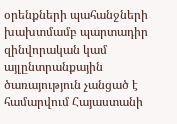օրենքների պահանջների խախտմամբ պարտադիր զինվորական կամ այլընտրանքային ծառայություն չանցած է համարվում Հայաստանի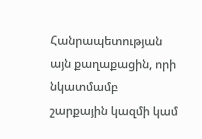Հանրապետության այն քաղաքացին, որի նկատմամբ շարքային կազմի կամ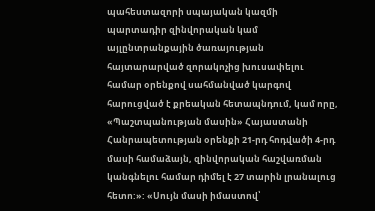պահեստազորի սպայական կազմի պարտադիր զինվորական կամ այլընտրանքային ծառայության հայտարարված զորակոչից խուսափելու համար օրենքով սահմանված կարգով հարուցված է քրեական հետապնդում, կամ որը, «Պաշտպանության մասին» Հայաստանի Հանրապետության օրենքի 21-րդ հոդվածի 4-րդ մասի համաձայն, զինվորական հաշվառման կանգնելու համար դիմել է 27 տարին լրանալուց հետո:»: «Սույն մասի իմաստով՝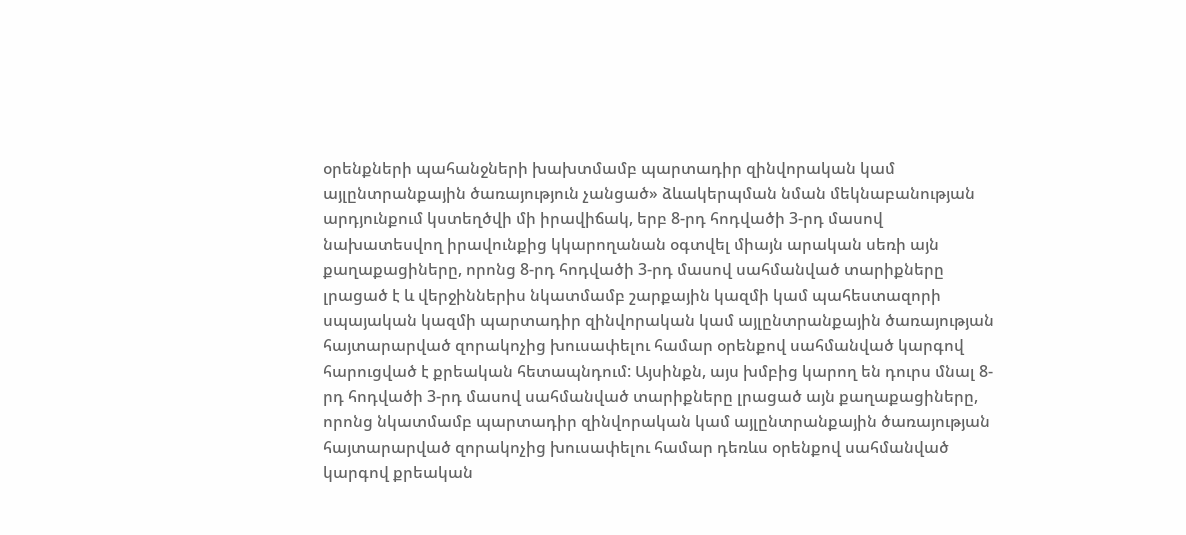օրենքների պահանջների խախտմամբ պարտադիր զինվորական կամ այլընտրանքային ծառայություն չանցած» ձևակերպման նման մեկնաբանության արդյունքում կստեղծվի մի իրավիճակ, երբ 8-րդ հոդվածի 3-րդ մասով նախատեսվող իրավունքից կկարողանան օգտվել միայն արական սեռի այն քաղաքացիները, որոնց 8-րդ հոդվածի 3-րդ մասով սահմանված տարիքները լրացած է և վերջիններիս նկատմամբ շարքային կազմի կամ պահեստազորի սպայական կազմի պարտադիր զինվորական կամ այլընտրանքային ծառայության հայտարարված զորակոչից խուսափելու համար օրենքով սահմանված կարգով հարուցված է քրեական հետապնդում: Այսինքն, այս խմբից կարող են դուրս մնալ 8-րդ հոդվածի 3-րդ մասով սահմանված տարիքները լրացած այն քաղաքացիները, որոնց նկատմամբ պարտադիր զինվորական կամ այլընտրանքային ծառայության հայտարարված զորակոչից խուսափելու համար դեռևս օրենքով սահմանված կարգով քրեական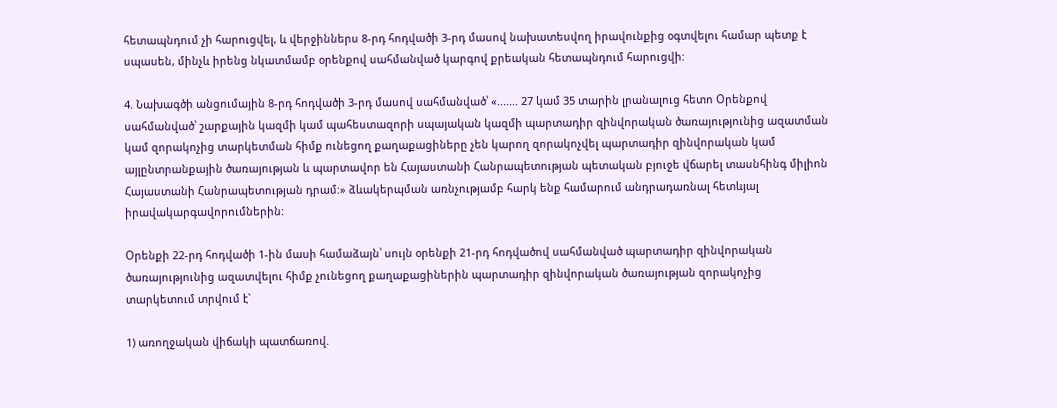հետապնդում չի հարուցվել, և վերջիններս 8-րդ հոդվածի 3-րդ մասով նախատեսվող իրավունքից օգտվելու համար պետք է սպասեն, մինչև իրենց նկատմամբ օրենքով սահմանված կարգով քրեական հետապնդում հարուցվի:

4. Նախագծի անցումային 8-րդ հոդվածի 3-րդ մասով սահմանված՝ «....... 27 կամ 35 տարին լրանալուց հետո Օրենքով սահմանված՝ շարքային կազմի կամ պահեստազորի սպայական կազմի պարտադիր զինվորական ծառայությունից ազատման կամ զորակոչից տարկետման հիմք ունեցող քաղաքացիները չեն կարող զորակոչվել պարտադիր զինվորական կամ այլընտրանքային ծառայության և պարտավոր են Հայաստանի Հանրապետության պետական բյուջե վճարել տասնհինգ միլիոն Հայաստանի Հանրապետության դրամ:» ձևակերպման առնչությամբ հարկ ենք համարում անդրադառնալ հետևյալ իրավակարգավորումներին:

Օրենքի 22-րդ հոդվածի 1-ին մասի համաձայն՝ սույն օրենքի 21-րդ հոդվածով սահմանված պարտադիր զինվորական ծառայությունից ազատվելու հիմք չունեցող քաղաքացիներին պարտադիր զինվորական ծառայության զորակոչից տարկետում տրվում է`

1) առողջական վիճակի պատճառով.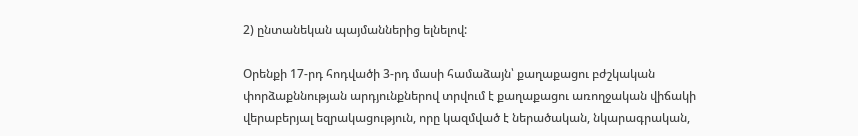2) ընտանեկան պայմաններից ելնելով:

Օրենքի 17-րդ հոդվածի 3-րդ մասի համաձայն՝ քաղաքացու բժշկական փորձաքննության արդյունքներով տրվում է քաղաքացու առողջական վիճակի վերաբերյալ եզրակացություն, որը կազմված է ներածական, նկարագրական,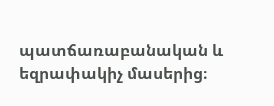պատճառաբանական և եզրափակիչ մասերից։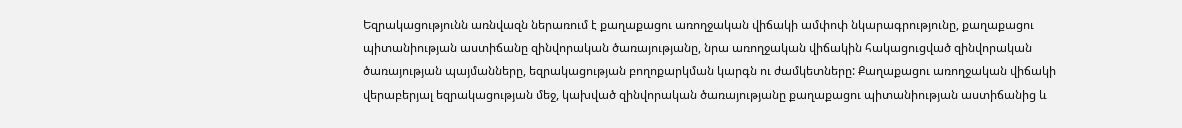Եզրակացությունն առնվազն ներառում է քաղաքացու առողջական վիճակի ամփոփ նկարագրությունը, քաղաքացու պիտանիության աստիճանը զինվորական ծառայությանը, նրա առողջական վիճակին հակացուցված զինվորական ծառայության պայմանները, եզրակացության բողոքարկման կարգն ու ժամկետները: Քաղաքացու առողջական վիճակի վերաբերյալ եզրակացության մեջ, կախված զինվորական ծառայությանը քաղաքացու պիտանիության աստիճանից և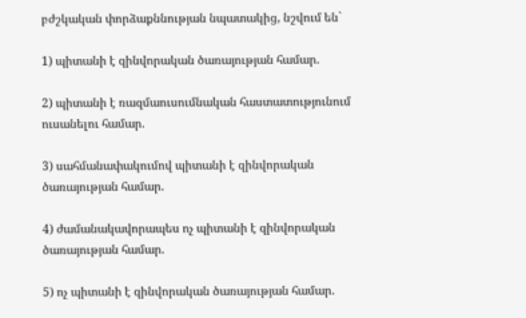բժշկական փորձաքննության նպատակից, նշվում են`

1) պիտանի է զինվորական ծառայության համար.

2) պիտանի է ռազմաուսումնական հաստատությունում ուսանելու համար.

3) սահմանափակումով պիտանի է զինվորական ծառայության համար.

4) ժամանակավորապես ոչ պիտանի է զինվորական ծառայության համար.

5) ոչ պիտանի է զինվորական ծառայության համար.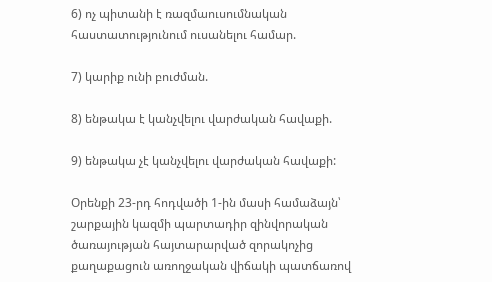6) ոչ պիտանի է ռազմաուսումնական հաստատությունում ուսանելու համար.

7) կարիք ունի բուժման.

8) ենթակա է կանչվելու վարժական հավաքի.

9) ենթակա չէ կանչվելու վարժական հավաքի:

Օրենքի 23-րդ հոդվածի 1-ին մասի համաձայն՝ շարքային կազմի պարտադիր զինվորական ծառայության հայտարարված զորակոչից քաղաքացուն առողջական վիճակի պատճառով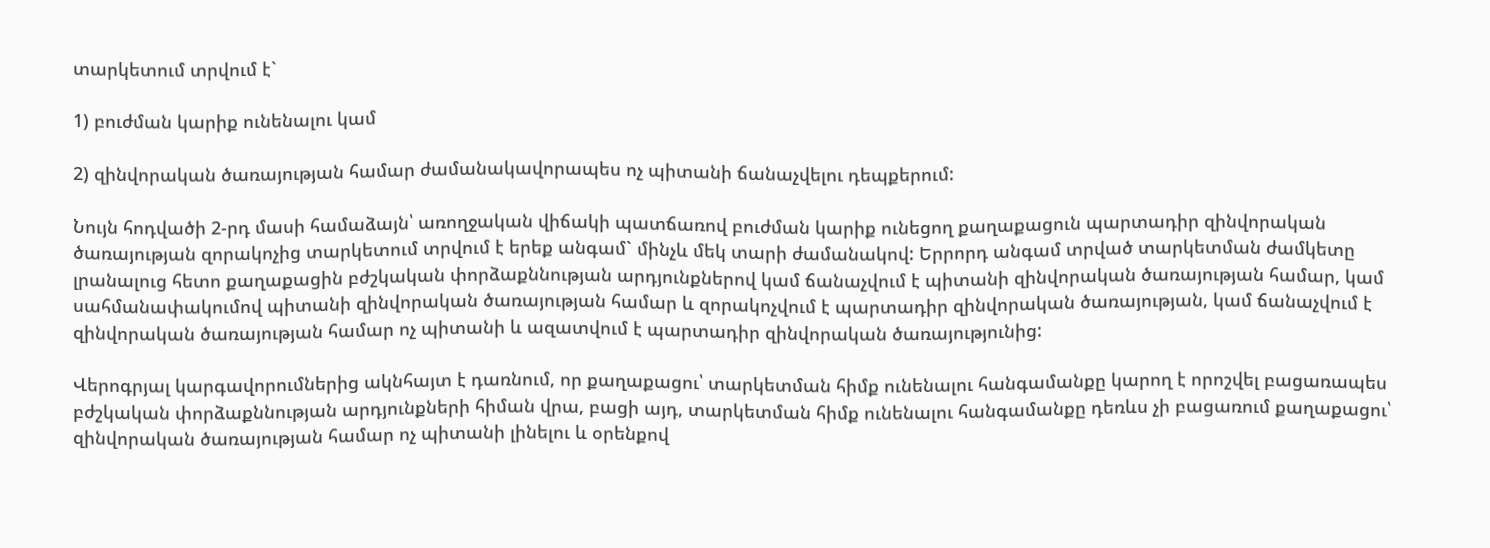տարկետում տրվում է`

1) բուժման կարիք ունենալու կամ

2) զինվորական ծառայության համար ժամանակավորապես ոչ պիտանի ճանաչվելու դեպքերում:

Նույն հոդվածի 2-րդ մասի համաձայն՝ առողջական վիճակի պատճառով բուժման կարիք ունեցող քաղաքացուն պարտադիր զինվորական ծառայության զորակոչից տարկետում տրվում է երեք անգամ` մինչև մեկ տարի ժամանակով: Երրորդ անգամ տրված տարկետման ժամկետը լրանալուց հետո քաղաքացին բժշկական փորձաքննության արդյունքներով կամ ճանաչվում է պիտանի զինվորական ծառայության համար, կամ սահմանափակումով պիտանի զինվորական ծառայության համար և զորակոչվում է պարտադիր զինվորական ծառայության, կամ ճանաչվում է զինվորական ծառայության համար ոչ պիտանի և ազատվում է պարտադիր զինվորական ծառայությունից:

Վերոգրյալ կարգավորումներից ակնհայտ է դառնում, որ քաղաքացու՝ տարկետման հիմք ունենալու հանգամանքը կարող է որոշվել բացառապես բժշկական փորձաքննության արդյունքների հիման վրա, բացի այդ, տարկետման հիմք ունենալու հանգամանքը դեռևս չի բացառում քաղաքացու՝ զինվորական ծառայության համար ոչ պիտանի լինելու և օրենքով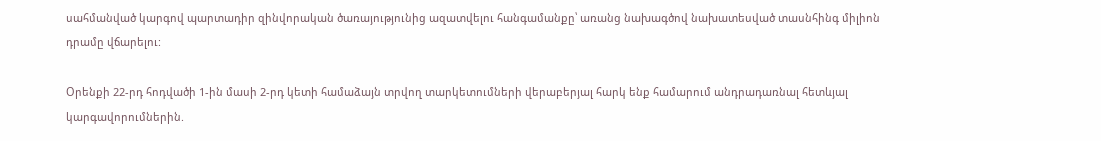սահմանված կարգով պարտադիր զինվորական ծառայությունից ազատվելու հանգամանքը՝ առանց նախագծով նախատեսված տասնհինգ միլիոն դրամը վճարելու:

Օրենքի 22-րդ հոդվածի 1-ին մասի 2-րդ կետի համաձայն տրվող տարկետումների վերաբերյալ հարկ ենք համարում անդրադառնալ հետևյալ կարգավորումներին.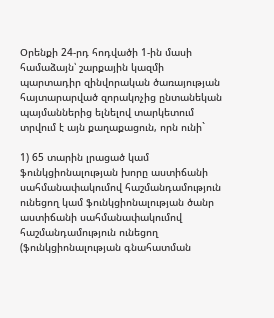Օրենքի 24-րդ հոդվածի 1-ին մասի համաձայն՝ շարքային կազմի պարտադիր զինվորական ծառայության հայտարարված զորակոչից ընտանեկան պայմաններից ելնելով տարկետում տրվում է այն քաղաքացուն, որն ունի`

1) 65 տարին լրացած կամ ֆունկցիոնալության խորը աստիճանի սահմանափակումով հաշմանդամություն ունեցող կամ ֆունկցիոնալության ծանր աստիճանի սահմանափակումով հաշմանդամություն ունեցող (ֆունկցիոնալության գնահատման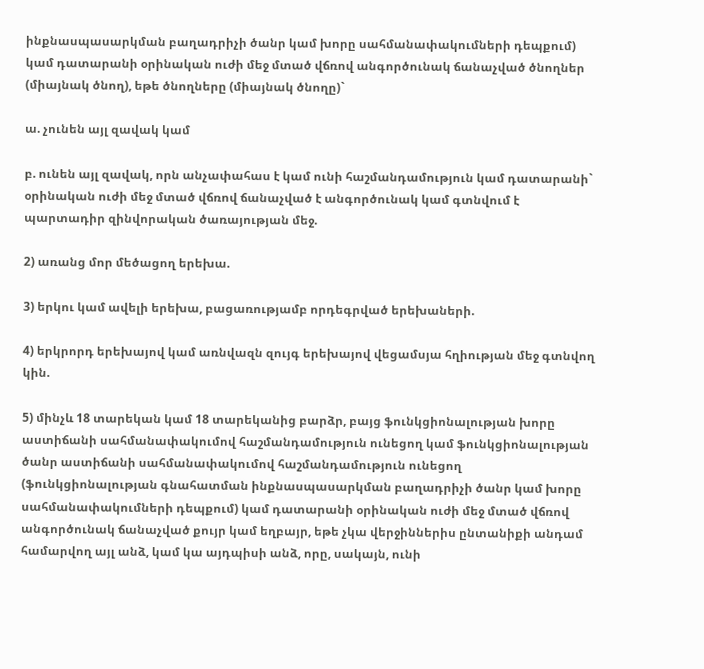ինքնասպասարկման բաղադրիչի ծանր կամ խորը սահմանափակումների դեպքում) կամ դատարանի օրինական ուժի մեջ մտած վճռով անգործունակ ճանաչված ծնողներ (միայնակ ծնող), եթե ծնողները (միայնակ ծնողը)`

ա. չունեն այլ զավակ կամ

բ. ունեն այլ զավակ, որն անչափահաս է կամ ունի հաշմանդամություն կամ դատարանի` օրինական ուժի մեջ մտած վճռով ճանաչված է անգործունակ կամ գտնվում է պարտադիր զինվորական ծառայության մեջ.

2) առանց մոր մեծացող երեխա.

3) երկու կամ ավելի երեխա, բացառությամբ որդեգրված երեխաների.

4) երկրորդ երեխայով կամ առնվազն զույգ երեխայով վեցամսյա հղիության մեջ գտնվող կին.

5) մինչև 18 տարեկան կամ 18 տարեկանից բարձր, բայց ֆունկցիոնալության խորը աստիճանի սահմանափակումով հաշմանդամություն ունեցող կամ ֆունկցիոնալության ծանր աստիճանի սահմանափակումով հաշմանդամություն ունեցող (ֆունկցիոնալության գնահատման ինքնասպասարկման բաղադրիչի ծանր կամ խորը սահմանափակումների դեպքում) կամ դատարանի օրինական ուժի մեջ մտած վճռով անգործունակ ճանաչված քույր կամ եղբայր, եթե չկա վերջիններիս ընտանիքի անդամ համարվող այլ անձ, կամ կա այդպիսի անձ, որը, սակայն, ունի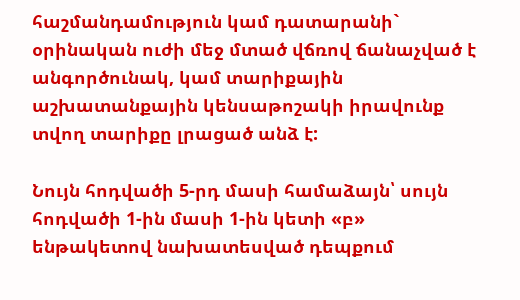հաշմանդամություն կամ դատարանի` օրինական ուժի մեջ մտած վճռով ճանաչված է անգործունակ, կամ տարիքային աշխատանքային կենսաթոշակի իրավունք տվող տարիքը լրացած անձ է:

Նույն հոդվածի 5-րդ մասի համաձայն՝ սույն հոդվածի 1-ին մասի 1-ին կետի «բ» ենթակետով նախատեսված դեպքում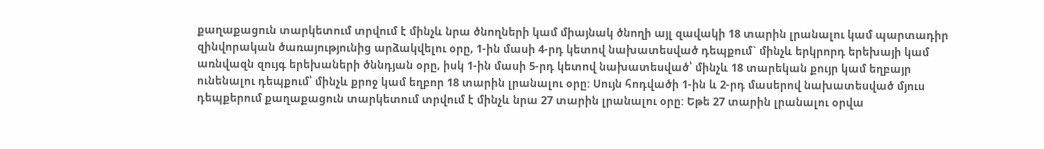քաղաքացուն տարկետում տրվում է մինչև նրա ծնողների կամ միայնակ ծնողի այլ զավակի 18 տարին լրանալու կամ պարտադիր զինվորական ծառայությունից արձակվելու օրը, 1-ին մասի 4-րդ կետով նախատեսված դեպքում` մինչև երկրորդ երեխայի կամ առնվազն զույգ երեխաների ծննդյան օրը, իսկ 1-ին մասի 5-րդ կետով նախատեսված՝ մինչև 18 տարեկան քույր կամ եղբայր ունենալու դեպքում՝ մինչև քրոջ կամ եղբոր 18 տարին լրանալու օրը: Սույն հոդվածի 1-ին և 2-րդ մասերով նախատեսված մյուս դեպքերում քաղաքացուն տարկետում տրվում է մինչև նրա 27 տարին լրանալու օրը: Եթե 27 տարին լրանալու օրվա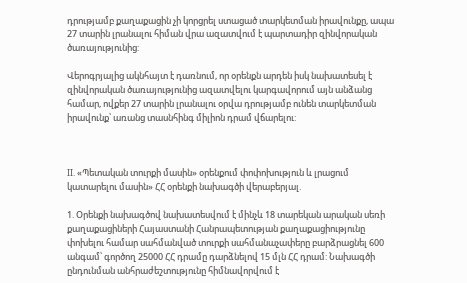դրությամբ քաղաքացին չի կորցրել ստացած տարկետման իրավունքը, ապա 27 տարին լրանալու հիման վրա ազատվում է պարտադիր զինվորական ծառայությունից:

Վերոգրյալից ակնհայտ է դառնում, որ օրենքն արդեն իսկ նախատեսել է զինվորական ծառայությունից ազատվելու կարգավորում այն անձանց համար, ովքեր 27 տարին լրանալու օրվա դրությամբ ունեն տարկետման իրավունք՝ առանց տասնհինգ միլիոն դրամ վճարելու:



II. «Պետական տուրքի մասին» օրենքում փոփոխություն և լրացում կատարելու մասին» ՀՀ օրենքի նախագծի վերաբերյալ.

1. Օրենքի նախագծով նախատեսվում է մինչև 18 տարեկան արական սեռի քաղաքացիների Հայաստանի Հանրապետության քաղաքացիությունը փոխելու համար սահմանված տուրքի սահմանաչափերը բարձրացնել 600 անգամ՝ գործող 25000 ՀՀ դրամը դարձնելով 15 մլն ՀՀ դրամ: Նախագծի ընդունման անհրաժեշտությունը հիմնավորվում է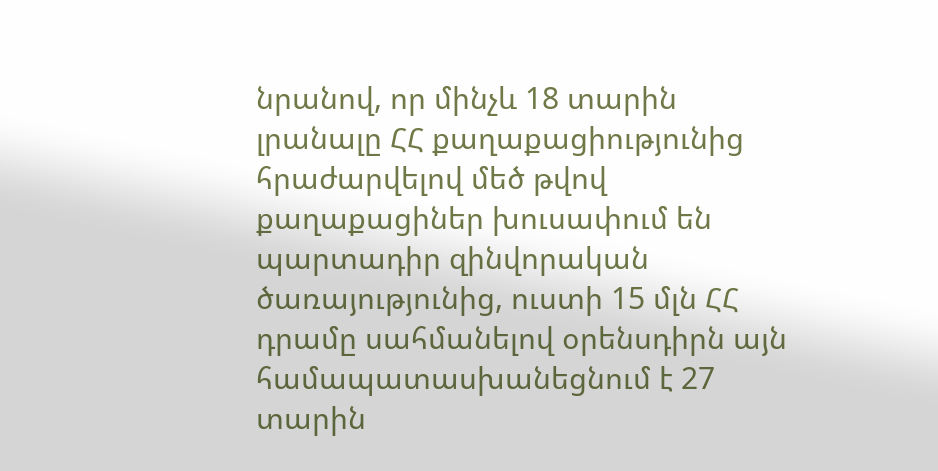նրանով, որ մինչև 18 տարին լրանալը ՀՀ քաղաքացիությունից հրաժարվելով մեծ թվով քաղաքացիներ խուսափում են պարտադիր զինվորական ծառայությունից, ուստի 15 մլն ՀՀ դրամը սահմանելով օրենսդիրն այն համապատասխանեցնում է 27 տարին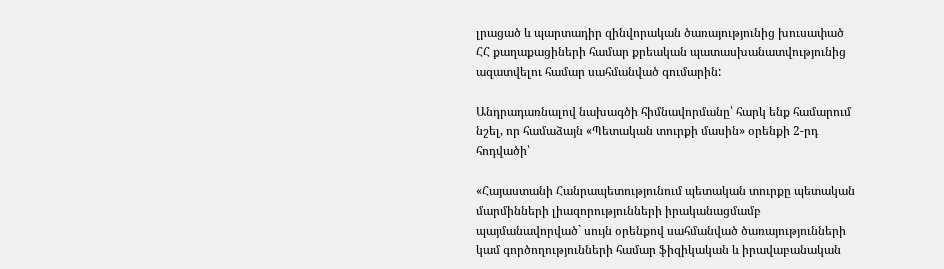լրացած և պարտադիր զինվորական ծառայությունից խուսափած ՀՀ քաղաքացիների համար քրեական պատասխանատվությունից ազատվելու համար սահմանված գումարին:

Անդրադառնալով նախագծի հիմնավորմանը՝ հարկ ենք համարում նշել, որ համաձայն «Պետական տուրքի մասին» օրենքի 2-րդ հոդվածի՝

«Հայաստանի Հանրապետությունում պետական տուրքը պետական մարմինների լիազորությունների իրականացմամբ պայմանավորված` սույն օրենքով սահմանված ծառայությունների կամ գործողությունների համար ֆիզիկական և իրավաբանական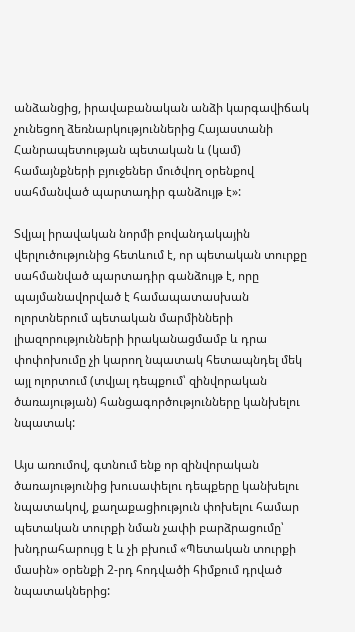անձանցից, իրավաբանական անձի կարգավիճակ չունեցող ձեռնարկություններից Հայաստանի Հանրապետության պետական և (կամ) համայնքների բյուջեներ մուծվող օրենքով սահմանված պարտադիր գանձույթ է»:

Տվյալ իրավական նորմի բովանդակային վերլուծությունից հետևում է, որ պետական տուրքը սահմանված պարտադիր գանձույթ է, որը պայմանավորված է համապատասխան ոլորտներում պետական մարմինների լիազորությունների իրականացմամբ և դրա փոփոխումը չի կարող նպատակ հետապնդել մեկ այլ ոլորտում (տվյալ դեպքում՝ զինվորական ծառայության) հանցագործությունները կանխելու նպատակ:

Այս առումով, գտնում ենք որ զինվորական ծառայությունից խուսափելու դեպքերը կանխելու նպատակով, քաղաքացիություն փոխելու համար պետական տուրքի նման չափի բարձրացումը՝ խնդրահարույց է և չի բխում «Պետական տուրքի մասին» օրենքի 2-րդ հոդվածի հիմքում դրված նպատակներից: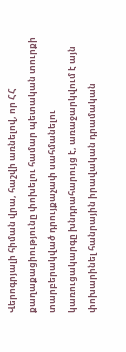Վերոգրյալի հիման վրա, հաշվի առնելով, որ ՀՀ քաղաքացիությունը փոխելու համար պետական տուրքի տարբերակված դրույքաչափ սահմանելու կառուցակարգը խնդրահարույց է, առաջարկվում է այն փոխարինել հանրային իրավական դրամական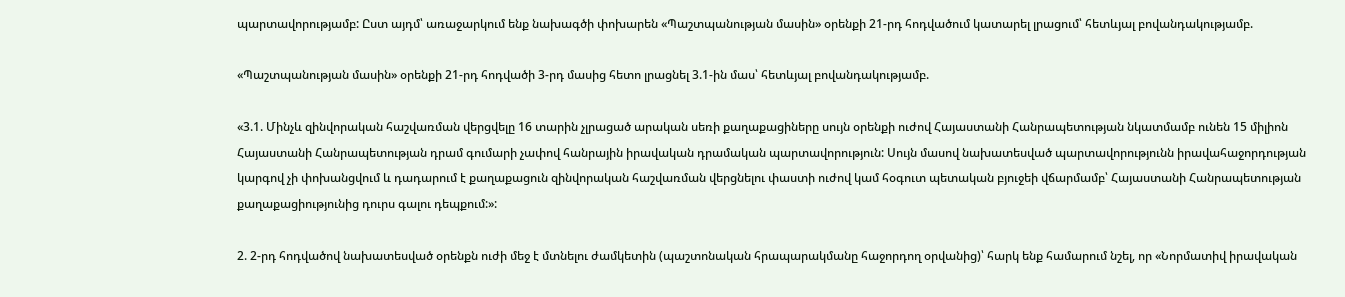պարտավորությամբ: Ըստ այդմ՝ առաջարկում ենք նախագծի փոխարեն «Պաշտպանության մասին» օրենքի 21-րդ հոդվածում կատարել լրացում՝ հետևյալ բովանդակությամբ.

«Պաշտպանության մասին» օրենքի 21-րդ հոդվածի 3-րդ մասից հետո լրացնել 3.1-ին մաս՝ հետևյալ բովանդակությամբ.

«3.1. Մինչև զինվորական հաշվառման վերցվելը 16 տարին չլրացած արական սեռի քաղաքացիները սույն օրենքի ուժով Հայաստանի Հանրապետության նկատմամբ ունեն 15 միլիոն Հայաստանի Հանրապետության դրամ գումարի չափով հանրային իրավական դրամական պարտավորություն: Սույն մասով նախատեսված պարտավորությունն իրավահաջորդության կարգով չի փոխանցվում և դադարում է քաղաքացուն զինվորական հաշվառման վերցնելու փաստի ուժով կամ հօգուտ պետական բյուջեի վճարմամբ՝ Հայաստանի Հանրապետության քաղաքացիությունից դուրս գալու դեպքում:»:

2. 2-րդ հոդվածով նախատեսված օրենքն ուժի մեջ է մտնելու ժամկետին (պաշտոնական հրապարակմանը հաջորդող օրվանից)՝ հարկ ենք համարում նշել, որ «Նորմատիվ իրավական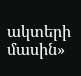ակտերի մասին»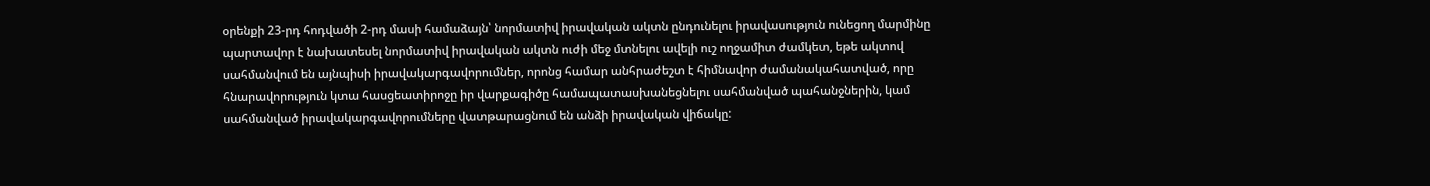օրենքի 23-րդ հոդվածի 2-րդ մասի համաձայն՝ նորմատիվ իրավական ակտն ընդունելու իրավասություն ունեցող մարմինը պարտավոր է նախատեսել նորմատիվ իրավական ակտն ուժի մեջ մտնելու ավելի ուշ ողջամիտ ժամկետ, եթե ակտով սահմանվում են այնպիսի իրավակարգավորումներ, որոնց համար անհրաժեշտ է հիմնավոր ժամանակահատված, որը հնարավորություն կտա հասցեատիրոջը իր վարքագիծը համապատասխանեցնելու սահմանված պահանջներին, կամ սահմանված իրավակարգավորումները վատթարացնում են անձի իրավական վիճակը: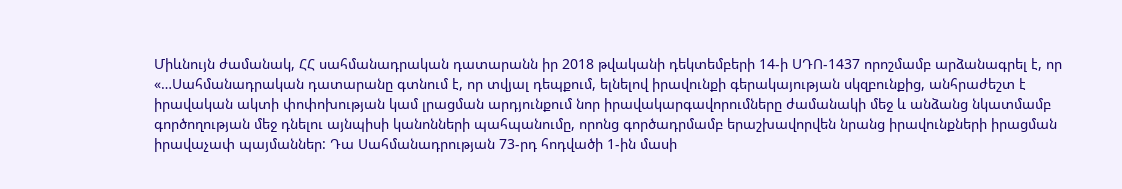Միևնույն ժամանակ, ՀՀ սահմանադրական դատարանն իր 2018 թվականի դեկտեմբերի 14-ի ՍԴՈ-1437 որոշմամբ արձանագրել է, որ «…Սահմանադրական դատարանը գտնում է, որ տվյալ դեպքում, ելնելով իրավունքի գերակայության սկզբունքից, անհրաժեշտ է իրավական ակտի փոփոխության կամ լրացման արդյունքում նոր իրավակարգավորումները ժամանակի մեջ և անձանց նկատմամբ գործողության մեջ դնելու այնպիսի կանոնների պահպանումը, որոնց գործադրմամբ երաշխավորվեն նրանց իրավունքների իրացման իրավաչափ պայմաններ: Դա Սահմանադրության 73-րդ հոդվածի 1-ին մասի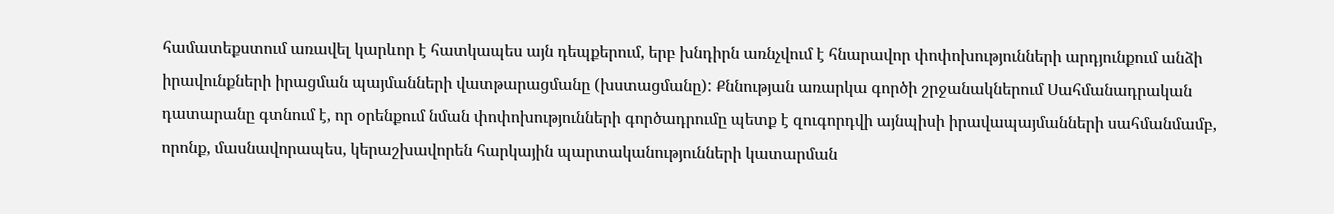համատեքստում առավել կարևոր է հատկապես այն դեպքերում, երբ խնդիրն առնչվում է հնարավոր փոփոխությունների արդյունքում անձի իրավունքների իրացման պայմանների վատթարացմանը (խստացմանը): Քննության առարկա գործի շրջանակներում Սահմանադրական դատարանը գտնում է, որ օրենքում նման փոփոխությունների գործադրումը պետք է զուգորդվի այնպիսի իրավապայմանների սահմանմամբ, որոնք, մասնավորապես, կերաշխավորեն հարկային պարտականությունների կատարման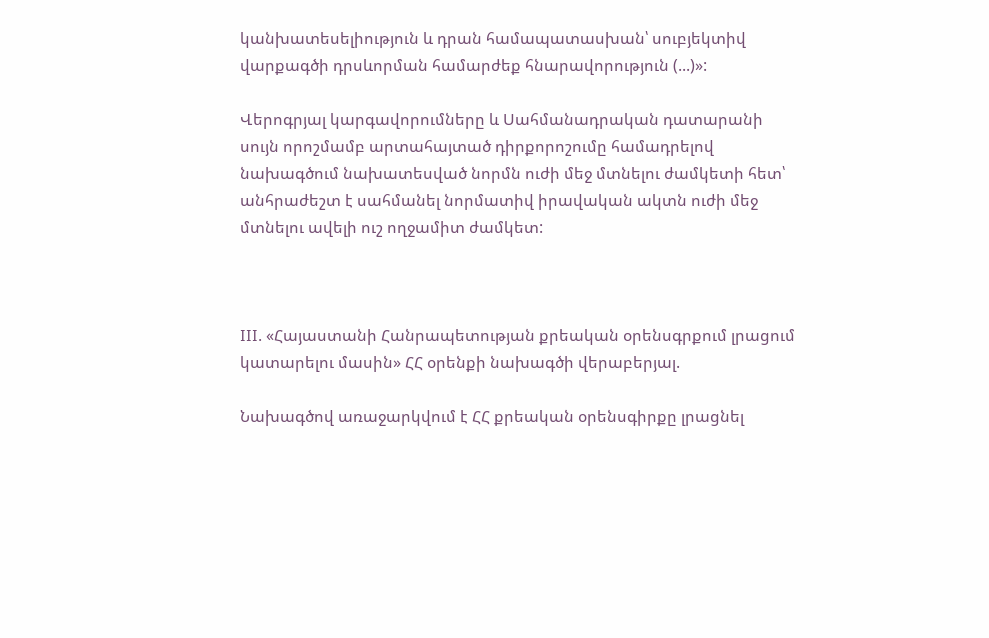կանխատեսելիություն և դրան համապատասխան՝ սուբյեկտիվ վարքագծի դրսևորման համարժեք հնարավորություն (...)»:

Վերոգրյալ կարգավորումները և Սահմանադրական դատարանի սույն որոշմամբ արտահայտած դիրքորոշումը համադրելով նախագծում նախատեսված նորմն ուժի մեջ մտնելու ժամկետի հետ՝ անհրաժեշտ է սահմանել նորմատիվ իրավական ակտն ուժի մեջ մտնելու ավելի ուշ ողջամիտ ժամկետ:



III. «Հայաստանի Հանրապետության քրեական օրենսգրքում լրացում կատարելու մասին» ՀՀ օրենքի նախագծի վերաբերյալ.

Նախագծով առաջարկվում է ՀՀ քրեական օրենսգիրքը լրացնել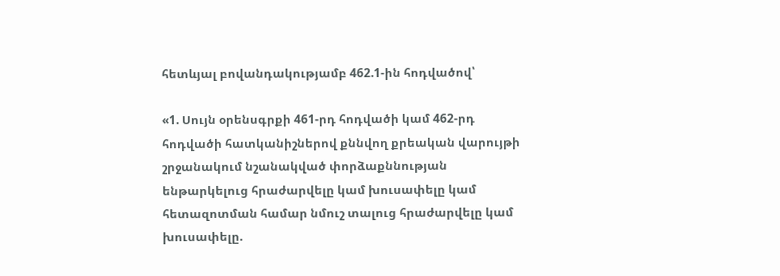հետևյալ բովանդակությամբ 462.1-ին հոդվածով՝

«1. Սույն օրենսգրքի 461-րդ հոդվածի կամ 462-րդ հոդվածի հատկանիշներով քննվող քրեական վարույթի շրջանակում նշանակված փորձաքննության ենթարկելուց հրաժարվելը կամ խուսափելը կամ հետազոտման համար նմուշ տալուց հրաժարվելը կամ խուսափելը.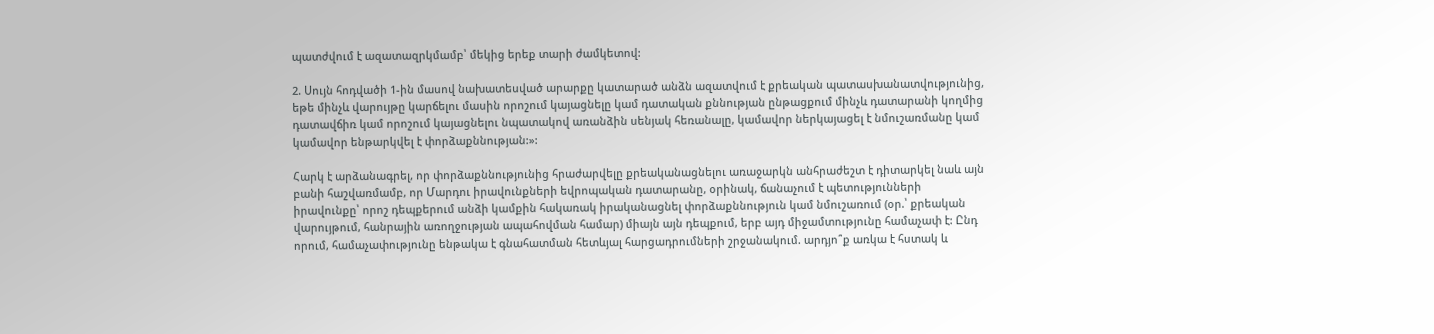պատժվում է ազատազրկմամբ՝ մեկից երեք տարի ժամկետով:

2. Սույն հոդվածի 1-ին մասով նախատեսված արարքը կատարած անձն ազատվում է քրեական պատասխանատվությունից, եթե մինչև վարույթը կարճելու մասին որոշում կայացնելը կամ դատական քննության ընթացքում մինչև դատարանի կողմից դատավճիռ կամ որոշում կայացնելու նպատակով առանձին սենյակ հեռանալը, կամավոր ներկայացել է նմուշառմանը կամ կամավոր ենթարկվել է փորձաքննության:»:

Հարկ է արձանագրել, որ փորձաքննությունից հրաժարվելը քրեականացնելու առաջարկն անհրաժեշտ է դիտարկել նաև այն բանի հաշվառմամբ, որ Մարդու իրավունքների եվրոպական դատարանը, օրինակ, ճանաչում է պետությունների իրավունքը՝ որոշ դեպքերում անձի կամքին հակառակ իրականացնել փորձաքննություն կամ նմուշառում (օր.՝ քրեական վարույթում, հանրային առողջության ապահովման համար) միայն այն դեպքում, երբ այդ միջամտությունը համաչափ է: Ընդ որում, համաչափությունը ենթակա է գնահատման հետևյալ հարցադրումների շրջանակում. արդյո՞ք առկա է հստակ և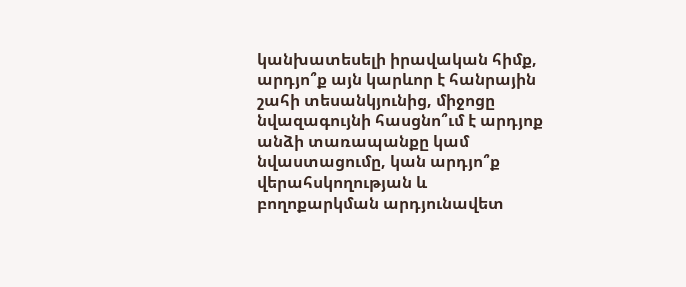կանխատեսելի իրավական հիմք, արդյո՞ք այն կարևոր է հանրային շահի տեսանկյունից, միջոցը նվազագույնի հասցնո՞ւմ է արդյոք անձի տառապանքը կամ նվաստացումը, կան արդյո՞ք վերահսկողության և բողոքարկման արդյունավետ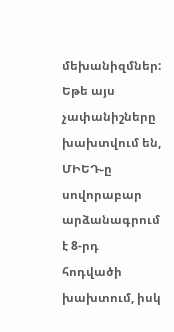մեխանիզմներ: Եթե այս չափանիշները խախտվում են, ՄԻԵԴ֊ը սովորաբար արձանագրում է 8-րդ հոդվածի խախտում, իսկ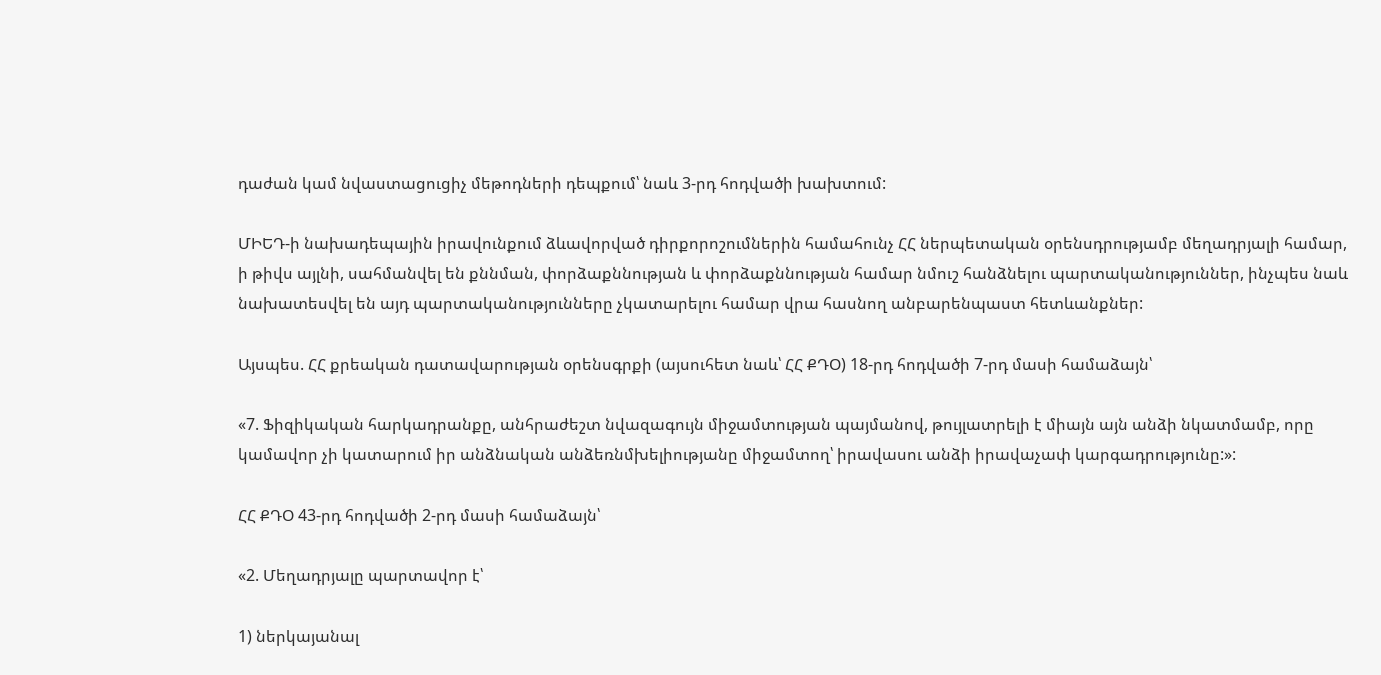դաժան կամ նվաստացուցիչ մեթոդների դեպքում՝ նաև 3-րդ հոդվածի խախտում:

ՄԻԵԴ-ի նախադեպային իրավունքում ձևավորված դիրքորոշումներին համահունչ ՀՀ ներպետական օրենսդրությամբ մեղադրյալի համար, ի թիվս այլնի, սահմանվել են քննման, փորձաքննության և փորձաքննության համար նմուշ հանձնելու պարտականություններ, ինչպես նաև նախատեսվել են այդ պարտականությունները չկատարելու համար վրա հասնող անբարենպաստ հետևանքներ:

Այսպես. ՀՀ քրեական դատավարության օրենսգրքի (այսուհետ նաև՝ ՀՀ ՔԴՕ) 18-րդ հոդվածի 7-րդ մասի համաձայն՝

«7. Ֆիզիկական հարկադրանքը, անհրաժեշտ նվազագույն միջամտության պայմանով, թույլատրելի է միայն այն անձի նկատմամբ, որը կամավոր չի կատարում իր անձնական անձեռնմխելիությանը միջամտող՝ իրավասու անձի իրավաչափ կարգադրությունը:»:

ՀՀ ՔԴՕ 43-րդ հոդվածի 2-րդ մասի համաձայն՝

«2. Մեղադրյալը պարտավոր է՝

1) ներկայանալ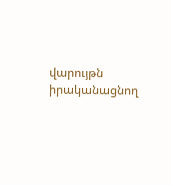վարույթն իրականացնող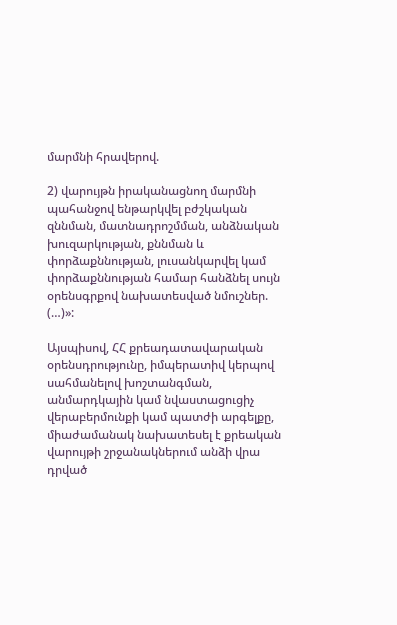մարմնի հրավերով.

2) վարույթն իրականացնող մարմնի պահանջով ենթարկվել բժշկական զննման, մատնադրոշմման, անձնական խուզարկության, քննման և փորձաքննության, լուսանկարվել կամ փորձաքննության համար հանձնել սույն օրենսգրքով նախատեսված նմուշներ. (…)»:

Այսպիսով, ՀՀ քրեադատավարական օրենսդրությունը, իմպերատիվ կերպով սահմանելով խոշտանգման, անմարդկային կամ նվաստացուցիչ վերաբերմունքի կամ պատժի արգելքը, միաժամանակ նախատեսել է քրեական վարույթի շրջանակներում անձի վրա դրված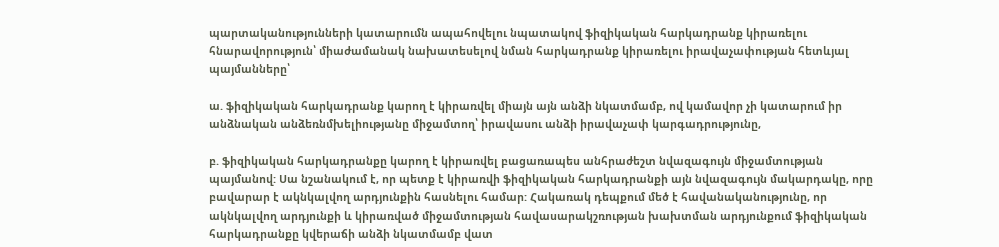պարտականությունների կատարումն ապահովելու նպատակով ֆիզիկական հարկադրանք կիրառելու հնարավորություն՝ միաժամանակ նախատեսելով նման հարկադրանք կիրառելու իրավաչափության հետևյալ պայմանները՝

ա. ֆիզիկական հարկադրանք կարող է կիրառվել միայն այն անձի նկատմամբ, ով կամավոր չի կատարում իր անձնական անձեռնմխելիությանը միջամտող՝ իրավասու անձի իրավաչափ կարգադրությունը,

բ. ֆիզիկական հարկադրանքը կարող է կիրառվել բացառապես անհրաժեշտ նվազագույն միջամտության պայմանով: Սա նշանակում է, որ պետք է կիրառվի ֆիզիկական հարկադրանքի այն նվազագույն մակարդակը, որը բավարար է ակնկալվող արդյունքին հասնելու համար: Հակառակ դեպքում մեծ է հավանականությունը, որ ակնկալվող արդյունքի և կիրառված միջամտության հավասարակշռության խախտման արդյունքում ֆիզիկական հարկադրանքը կվերաճի անձի նկատմամբ վատ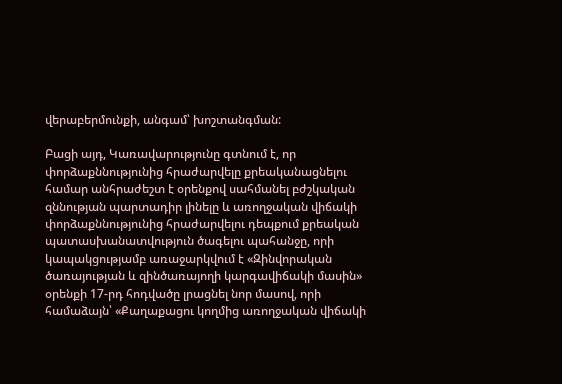վերաբերմունքի, անգամ՝ խոշտանգման:

Բացի այդ, Կառավարությունը գտնում է, որ փորձաքննությունից հրաժարվելը քրեականացնելու համար անհրաժեշտ է օրենքով սահմանել բժշկական զննության պարտադիր լինելը և առողջական վիճակի փորձաքննությունից հրաժարվելու դեպքում քրեական պատասխանատվություն ծագելու պահանջը, որի կապակցությամբ առաջարկվում է «Զինվորական ծառայության և զինծառայողի կարգավիճակի մասին» օրենքի 17-րդ հոդվածը լրացնել նոր մասով, որի համաձայն՝ «Քաղաքացու կողմից առողջական վիճակի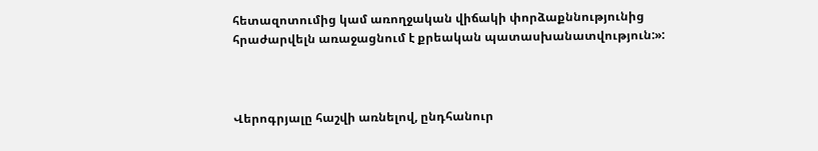հետազոտումից կամ առողջական վիճակի փորձաքննությունից հրաժարվելն առաջացնում է քրեական պատասխանատվություն:»:



Վերոգրյալը հաշվի առնելով, ընդհանուր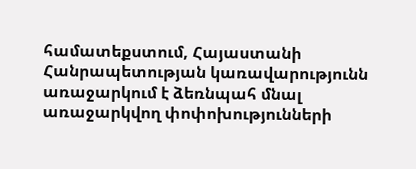համատեքստում, Հայաստանի Հանրապետության կառավարությունն առաջարկում է ձեռնպահ մնալ առաջարկվող փոփոխությունների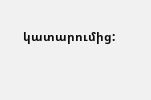կատարումից: